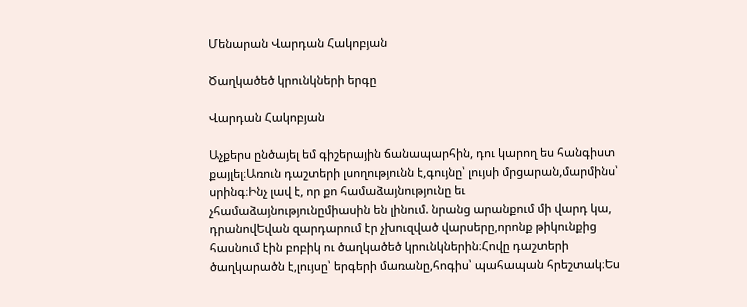Մենարան Վարդան Հակոբյան

Ծաղկածեծ կրունկների երգը

Վարդան Հակոբյան

Աչքերս ընծայել եմ գիշերային ճանապարհին, դու կարող ես հանգիստ քայլել։Առուն դաշտերի լսողությունն է,գույնը՝ լույսի մրցարան,մարմինս՝ սրինգ։Ինչ լավ է, որ քո համաձայնությունը եւ չհամաձայնությունըմիասին են լինում. նրանց արանքում մի վարդ կա, դրանովԵվան զարդարում էր չխուզված վարսերը,որոնք թիկունքից հասնում էին բոբիկ ու ծաղկածեծ կրունկներին։Հովը դաշտերի ծաղկարածն է,լույսը՝ երգերի մառանը,հոգիս՝ պահապան հրեշտակ։Ես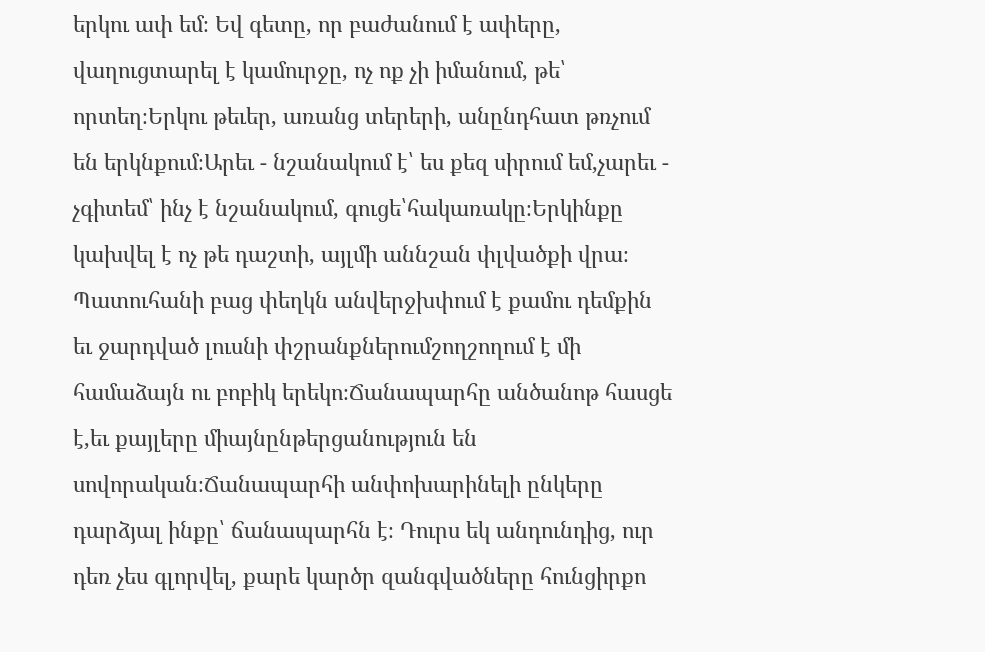երկու ափ եմ։ Եվ գետը, որ բաժանում է ափերը, վաղուցտարել է կամուրջը, ոչ ոք չի իմանում, թե՝ որտեղ։Երկու թեւեր, առանց տերերի, անընդհատ թռչում են երկնքում։Արեւ - նշանակում է՝ ես քեզ սիրում եմ,չարեւ - չգիտեմ՝ ինչ է նշանակում, գուցե՝հակառակը։Երկինքը կախվել է ոչ թե դաշտի, այլմի աննշան փլվածքի վրա։ Պատուհանի բաց փեղկն անվերջխփում է քամու դեմքին եւ ջարդված լուսնի փշրանքներումշողշողում է մի համաձայն ու բոբիկ երեկո։Ճանապարհը անծանոթ հասցե է,եւ քայլերը միայնընթերցանություն են սովորական։Ճանապարհի անփոխարինելի ընկերը դարձյալ ինքը՝ ճանապարհն է։ Դուրս եկ անդունդից, ուր դեռ չես գլորվել, քարե կարծր զանգվածները հունցիրքո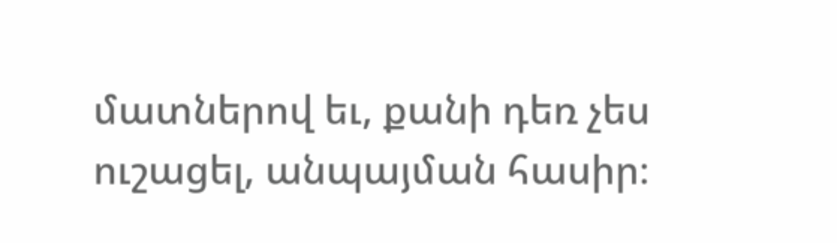մատներով եւ, քանի դեռ չես ուշացել, անպայման հասիր։